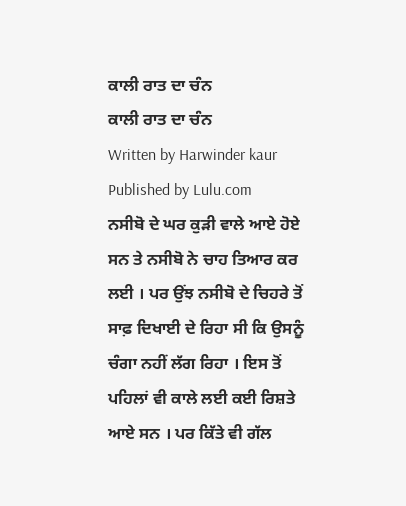ਕਾਲੀ ਰਾਤ ਦਾ ਚੰਨ
ਕਾਲੀ ਰਾਤ ਦਾ ਚੰਨ
Written by Harwinder kaur
Published by Lulu.com
ਨਸੀਬੋ ਦੇ ਘਰ ਕੁੜੀ ਵਾਲੇ ਆਏ ਹੋਏ ਸਨ ਤੇ ਨਸੀਬੋ ਨੇ ਚਾਹ ਤਿਆਰ ਕਰ ਲਈ । ਪਰ ਉਂਝ ਨਸੀਬੋ ਦੇ ਚਿਹਰੇ ਤੋਂ ਸਾਫ਼ ਦਿਖਾਈ ਦੇ ਰਿਹਾ ਸੀ ਕਿ ਉਸਨੂੰ ਚੰਗਾ ਨਹੀਂ ਲੱਗ ਰਿਹਾ । ਇਸ ਤੋਂ ਪਹਿਲਾਂ ਵੀ ਕਾਲੇ ਲਈ ਕਈ ਰਿਸ਼ਤੇ ਆਏ ਸਨ । ਪਰ ਕਿੱਤੇ ਵੀ ਗੱਲ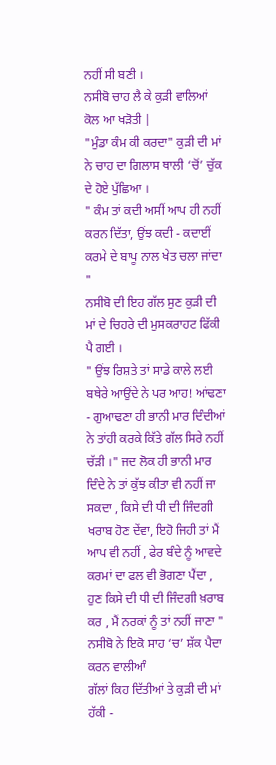ਨਹੀਂ ਸੀ ਬਣੀ ।
ਨਸੀਬੋ ਚਾਹ ਲੈ ਕੇ ਕੁੜੀ ਵਾਲਿਆਂ ਕੋਲ ਆ ਖੜੋਤੀ |
"ਮੁੰਡਾ ਕੰਮ ਕੀ ਕਰਦਾ" ਕੁੜੀ ਦੀ ਮਾਂ ਨੇ ਚਾਹ ਦਾ ਗਿਲਾਸ ਥਾਲੀ ‘ਚੋਂ’ ਚੁੱਕ ਦੇ ਹੋਏ ਪੁੱਛਿਆ ।
" ਕੰਮ ਤਾਂ ਕਦੀ ਅਸੀਂ ਆਪ ਹੀ ਨਹੀਂ ਕਰਨ ਦਿੱਤਾ, ਉਂਝ ਕਦੀ - ਕਦਾਈਂ ਕਰਮੇ ਦੇ ਬਾਪੂ ਨਾਲ ਖੇਤ ਚਲਾ ਜਾਂਦਾ "
ਨਸੀਬੋ ਦੀ ਇਹ ਗੱਲ ਸੁਣ ਕੁੜੀ ਦੀ ਮਾਂ ਦੇ ਚਿਹਰੇ ਦੀ ਮੁਸਕਰਾਹਟ ਫਿੱਕੀ ਪੈ ਗਈ ।
" ਉਂਝ ਰਿਸ਼ਤੇ ਤਾਂ ਸਾਡੇ ਕਾਲੇ ਲਈ ਬਥੇਰੇ ਆਉਂਦੇ ਨੇ ਪਰ ਆਹ! ਆਂਢਣਾ - ਗੁਆਢਣਾ ਹੀ ਭਾਨੀ ਮਾਰ ਦਿੰਦੀਆਂ ਨੇ ਤਾਂਹੀ ਕਰਕੇ ਕਿੱਤੇ ਗੱਲ ਸਿਰੇ ਨਹੀਂ ਚੱੜੀ ।" ਜਦ ਲੋਕ ਹੀ ਭਾਨੀ ਮਾਰ ਦਿੰਦੇ ਨੇ ਤਾਂ ਕੁੱਝ ਕੀਤਾ ਵੀ ਨਹੀਂ ਜਾ ਸਕਦਾ , ਕਿਸੇ ਦੀ ਧੀ ਦੀ ਜਿੰਦਗੀ ਖਰਾਬ ਹੋਣ ਦੇਂਵਾ, ਇਹੋ ਜਿਹੀ ਤਾਂ ਮੈਂ ਆਪ ਵੀ ਨਹੀਂ , ਫੇਰ ਬੰਦੇ ਨੂੰ ਆਵਦੇ ਕਰਮਾਂ ਦਾ ਫਲ ਵੀ ਭੋਗਣਾ ਪੈਂਦਾ , ਹੁਣ ਕਿਸੇ ਦੀ ਧੀ ਦੀ ਜਿੰਦਗੀ ਖ਼ਰਾਬ ਕਰ , ਮੈਂ ਨਰਕਾਂ ਨੂੰ ਤਾਂ ਨਹੀਂ ਜਾਣਾ " ਨਸੀਬੋ ਨੇ ਇਕੋ ਸਾਹ ‘ਚ’ ਸ਼ੱਕ ਪੈਦਾ ਕਰਨ ਵਾਲੀਆੰ
ਗੱਲਾਂ ਕਿਹ ਦਿੱਤੀਆਂ ਤੇ ਕੁੜੀ ਦੀ ਮਾਂ ਹੱਕੀ -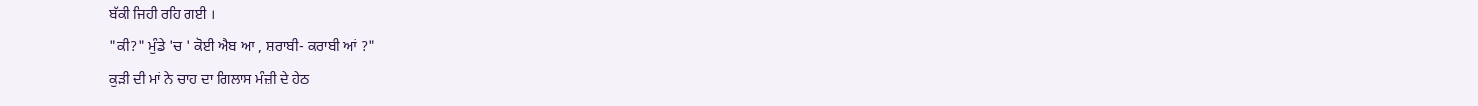ਬੱਕੀ ਜਿਹੀ ਰਹਿ ਗਈ ।
"ਕੀ?" ਮੁੰਡੇ 'ਚ ' ਕੋਈ ਐਬ ਆ , ਸ਼ਰਾਬੀ- ਕਰਾਬੀ ਆਂ ?"
ਕੁੜੀ ਦੀ ਮਾਂ ਨੇ ਚਾਹ ਦਾ ਗਿਲਾਸ ਮੰਜ਼ੀ ਦੇ ਹੇਠ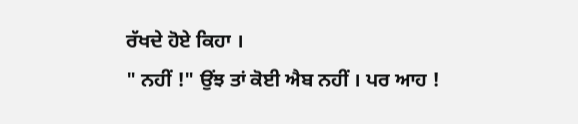ਰੱਖਦੇ ਹੋਏ ਕਿਹਾ ।
" ਨਹੀਂ !" ਉਂਝ ਤਾਂ ਕੋਈ ਐਬ ਨਹੀਂ । ਪਰ ਆਹ !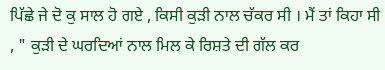ਪਿੱਛੇ ਜੇ ਦੋ ਕੁ ਸਾਲ ਹੋ ਗਏ , ਕਿਸੀ ਕੁੜੀ ਨਾਲ ਚੱਕਰ ਸੀ । ਮੈਂ ਤਾਂ ਕਿਹਾ ਸੀ , " ਕੁੜੀ ਦੇ ਘਰਦਿਆਂ ਨਾਲ ਮਿਲ ਕੇ ਰਿਸ਼ਤੇ ਦੀ ਗੱਲ ਕਰ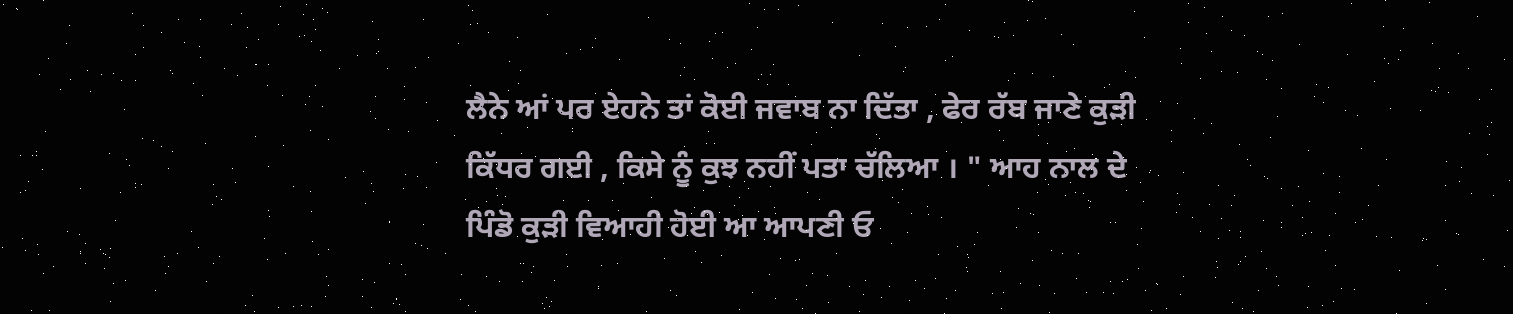ਲੈਨੇ ਆਂ ਪਰ ਏਹਨੇ ਤਾਂ ਕੋਈ ਜਵਾਬ ਨਾ ਦਿੱਤਾ , ਫੇਰ ਰੱਬ ਜਾਣੇ ਕੁੜੀ ਕਿੱਧਰ ਗਈ , ਕਿਸੇ ਨੂੰ ਕੁਝ ਨਹੀਂ ਪਤਾ ਚੱਲਿਆ । " ਆਹ ਨਾਲ ਦੇ ਪਿੰਡੋ ਕੁੜੀ ਵਿਆਹੀ ਹੋਈ ਆ ਆਪਣੀ ਓ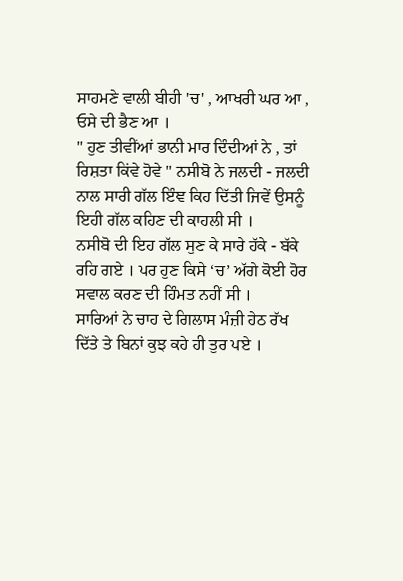ਸਾਹਮਣੇ ਵਾਲੀ ਬੀਹੀ 'ਚ' , ਆਖਰੀ ਘਰ ਆ , ਓਸੇ ਦੀ ਭੈਣ ਆ ।
" ਹੁਣ ਤੀਵੀਂਆਂ ਭਾਨੀ ਮਾਰ ਦਿੰਦੀਆਂ ਨੇ , ਤਾਂ ਰਿਸ਼ਤਾ ਕਿਂਵੇ ਹੋਵੇ " ਨਸੀਬੋ ਨੇ ਜਲਦੀ - ਜਲਦੀ ਨਾਲ ਸਾਰੀ ਗੱਲ ਇੰਞ ਕਿਹ ਦਿੱਤੀ ਜਿਵੇਂ ਉਸਨੂੰ ਇਹੀ ਗੱਲ ਕਹਿਣ ਦੀ ਕਾਹਲੀ ਸੀ ।
ਨਸੀਬੋ ਦੀ ਇਹ ਗੱਲ ਸੁਣ ਕੇ ਸਾਰੇ ਹੱਕੇ - ਬੱਕੇ ਰਹਿ ਗਏ । ਪਰ ਹੁਣ ਕਿਸੇ ‘ਚ’ ਅੱਗੇ ਕੋਈ ਹੋਰ ਸਵਾਲ ਕਰਣ ਦੀ ਹਿੰਮਤ ਨਹੀਂ ਸੀ ।
ਸਾਰਿਆਂ ਨੇ ਚਾਹ ਦੇ ਗਿਲਾਸ ਮੰਜ਼ੀ ਹੇਠ ਰੱਖ ਦਿੱਤੇ ਤੇ ਬਿਨਾਂ ਕੁਝ ਕਹੇ ਹੀ ਤੁਰ ਪਏ ।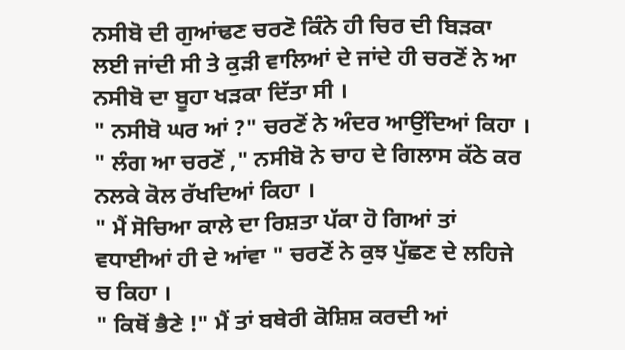ਨਸੀਬੋ ਦੀ ਗੁਆਂਢਣ ਚਰਣੋ ਕਿੰਨੇ ਹੀ ਚਿਰ ਦੀ ਬਿੜਕਾ ਲਈ ਜਾਂਦੀ ਸੀ ਤੇ ਕੁੜੀ ਵਾਲਿਆਂ ਦੇ ਜਾਂਦੇ ਹੀ ਚਰਣੋਂ ਨੇ ਆ ਨਸੀਬੋ ਦਾ ਬੂਹਾ ਖੜਕਾ ਦਿੱਤਾ ਸੀ ।
" ਨਸੀਬੋ ਘਰ ਆਂ ?" ਚਰਣੋਂ ਨੇ ਅੰਦਰ ਆਉਂਦਿਆਂ ਕਿਹਾ ।
" ਲੰਗ ਆ ਚਰਣੋਂ ," ਨਸੀਬੋ ਨੇ ਚਾਹ ਦੇ ਗਿਲਾਸ ਕੱਠੇ ਕਰ ਨਲਕੇ ਕੋਲ ਰੱਖਦਿਆਂ ਕਿਹਾ ।
" ਮੈਂ ਸੋਚਿਆ ਕਾਲੇ ਦਾ ਰਿਸ਼ਤਾ ਪੱਕਾ ਹੋ ਗਿਆਂ ਤਾਂ ਵਧਾਈਆਂ ਹੀ ਦੇ ਆਂਵਾ " ਚਰਣੋਂ ਨੇ ਕੁਝ ਪੁੱਛਣ ਦੇ ਲਹਿਜੇ ਚ ਕਿਹਾ ।
" ਕਿਥੋਂ ਭੈਣੇ !" ਮੈਂ ਤਾਂ ਬਥੇਰੀ ਕੋਸ਼ਿਸ਼ ਕਰਦੀ ਆਂ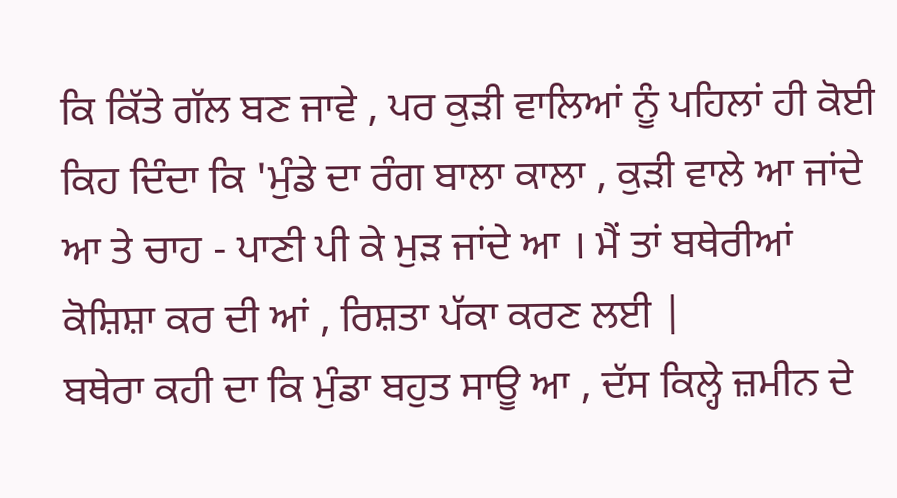ਕਿ ਕਿੱਤੇ ਗੱਲ ਬਣ ਜਾਵੇ , ਪਰ ਕੁੜੀ ਵਾਲਿਆਂ ਨੂੰ ਪਹਿਲਾਂ ਹੀ ਕੋਈ ਕਿਹ ਦਿੰਦਾ ਕਿ 'ਮੁੰਡੇ ਦਾ ਰੰਗ ਬਾਲਾ ਕਾਲਾ , ਕੁੜੀ ਵਾਲੇ ਆ ਜਾਂਦੇ ਆ ਤੇ ਚਾਹ - ਪਾਣੀ ਪੀ ਕੇ ਮੁੜ ਜਾਂਦੇ ਆ । ਮੈਂ ਤਾਂ ਬਥੇਰੀਆਂ ਕੋਸ਼ਿਸ਼ਾ ਕਰ ਦੀ ਆਂ , ਰਿਸ਼ਤਾ ਪੱਕਾ ਕਰਣ ਲਈ |
ਬਥੇਰਾ ਕਹੀ ਦਾ ਕਿ ਮੁੰਡਾ ਬਹੁਤ ਸਾਊ ਆ , ਦੱਸ ਕਿਲ੍ਹੇ ਜ਼ਮੀਨ ਦੇ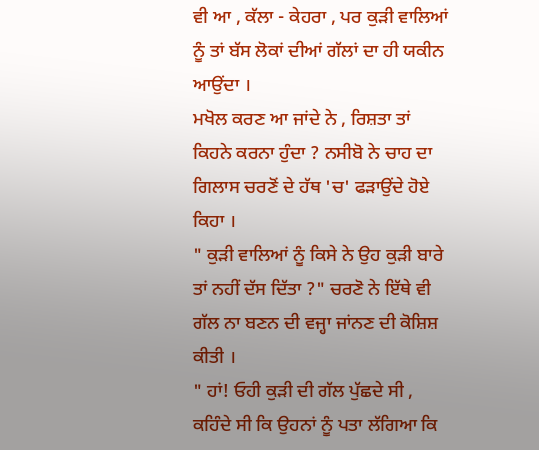ਵੀ ਆ , ਕੱਲਾ - ਕੇਹਰਾ , ਪਰ ਕੁੜੀ ਵਾਲਿਆਂ ਨੂੰ ਤਾਂ ਬੱਸ ਲੋਕਾਂ ਦੀਆਂ ਗੱਲਾਂ ਦਾ ਹੀ ਯਕੀਨ ਆਉਂਦਾ ।
ਮਖੋਲ ਕਰਣ ਆ ਜਾਂਦੇ ਨੇ , ਰਿਸ਼ਤਾ ਤਾਂ ਕਿਹਨੇ ਕਰਨਾ ਹੁੰਦਾ ? ਨਸੀਬੋ ਨੇ ਚਾਹ ਦਾ ਗਿਲਾਸ ਚਰਣੋਂ ਦੇ ਹੱਥ 'ਚ' ਫੜਾਉਂਦੇ ਹੋਏ ਕਿਹਾ ।
" ਕੁੜੀ ਵਾਲਿਆਂ ਨੂੰ ਕਿਸੇ ਨੇ ਉਹ ਕੁੜੀ ਬਾਰੇ ਤਾਂ ਨਹੀਂ ਦੱਸ ਦਿੱਤਾ ?" ਚਰਣੋ ਨੇ ਇੱਥੇ ਵੀ ਗੱਲ ਨਾ ਬਣਨ ਦੀ ਵਜ੍ਹਾ ਜਾਂਨਣ ਦੀ ਕੋਸ਼ਿਸ਼ ਕੀਤੀ ।
" ਹਾਂ! ਓਹੀ ਕੁੜੀ ਦੀ ਗੱਲ ਪੁੱਛਦੇ ਸੀ , ਕਹਿੰਦੇ ਸੀ ਕਿ ਉਹਨਾਂ ਨੂੰ ਪਤਾ ਲੱਗਿਆ ਕਿ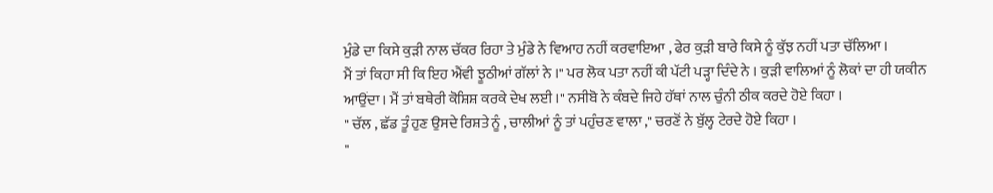ਮੁੰਡੇ ਦਾ ਕਿਸੇ ਕੁੜੀ ਨਾਲ ਚੱਕਰ ਰਿਹਾ ਤੇ ਮੁੰਡੇ ਨੇ ਵਿਆਹ ਨਹੀਂ ਕਰਵਾਇਆ , ਫੇਰ ਕੁੜੀ ਬਾਰੇ ਕਿਸੇ ਨੂੰ ਕੁੱਝ ਨਹੀਂ ਪਤਾ ਚੱਲਿਆ ।
ਮੈਂ ਤਾਂ ਕਿਹਾ ਸੀ ਕਿ ਇਹ ਐਂਵੀ ਝੂਠੀਆਂ ਗੱਲਾਂ ਨੇ ।" ਪਰ ਲੋਕ ਪਤਾ ਨਹੀਂ ਕੀ ਪੱਟੀ ਪੜ੍ਹਾ ਦਿੰਦੇ ਨੇ । ਕੁੜੀ ਵਾਲਿਆਂ ਨੂੰ ਲੋਕਾਂ ਦਾ ਹੀ ਯਕੀਨ ਆਉਂਦਾ । ਮੈਂ ਤਾਂ ਬਥੇਰੀ ਕੋਸ਼ਿਸ਼ ਕਰਕੇ ਦੇਖ ਲਈ ।" ਨਸੀਬੋ ਨੇ ਕੰਬਦੇ ਜਿਹੇ ਹੱਥਾਂ ਨਾਲ ਚੁੰਨੀ ਠੀਕ ਕਰਦੇ ਹੋਏ ਕਿਹਾ ।
" ਚੱਲ , ਛੱਡ ਤੂੰ ਹੁਣ ਉਸਦੇ ਰਿਸ਼ਤੇ ਨੂੰ , ਚਾਲੀਆਂ ਨੂੰ ਤਾਂ ਪਹੁੰਚਣ ਵਾਲਾ ," ਚਰਣੋਂ ਨੇ ਬੁੱਲ੍ਹ ਟੇਰਦੇ ਹੋਏ ਕਿਹਾ ।
"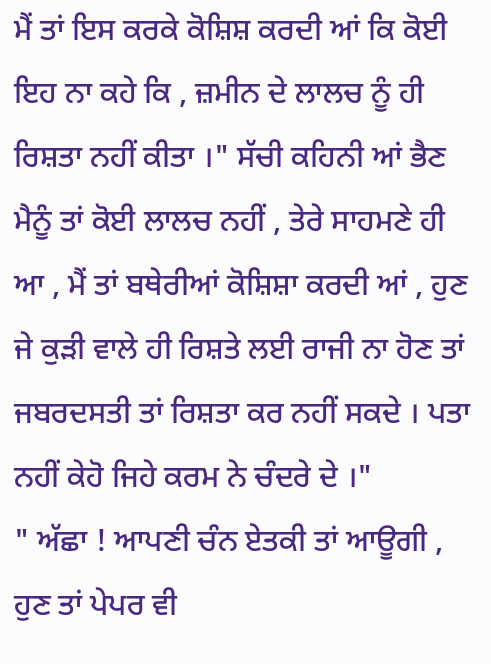ਮੈਂ ਤਾਂ ਇਸ ਕਰਕੇ ਕੋਸ਼ਿਸ਼ ਕਰਦੀ ਆਂ ਕਿ ਕੋਈ ਇਹ ਨਾ ਕਹੇ ਕਿ , ਜ਼ਮੀਨ ਦੇ ਲਾਲਚ ਨੂੰ ਹੀ ਰਿਸ਼ਤਾ ਨਹੀਂ ਕੀਤਾ ।" ਸੱਚੀ ਕਹਿਨੀ ਆਂ ਭੈਣ ਮੈਨੂੰ ਤਾਂ ਕੋਈ ਲਾਲਚ ਨਹੀਂ , ਤੇਰੇ ਸਾਹਮਣੇ ਹੀ ਆ , ਮੈਂ ਤਾਂ ਬਥੇਰੀਆਂ ਕੋਸ਼ਿਸ਼ਾ ਕਰਦੀ ਆਂ , ਹੁਣ ਜੇ ਕੁੜੀ ਵਾਲੇ ਹੀ ਰਿਸ਼ਤੇ ਲਈ ਰਾਜੀ ਨਾ ਹੋਣ ਤਾਂ ਜਬਰਦਸਤੀ ਤਾਂ ਰਿਸ਼ਤਾ ਕਰ ਨਹੀਂ ਸਕਦੇ । ਪਤਾ ਨਹੀਂ ਕੇਹੋ ਜਿਹੇ ਕਰਮ ਨੇ ਚੰਦਰੇ ਦੇ ।"
" ਅੱਛਾ ! ਆਪਣੀ ਚੰਨ ਏਤਕੀ ਤਾਂ ਆਊਗੀ , ਹੁਣ ਤਾਂ ਪੇਪਰ ਵੀ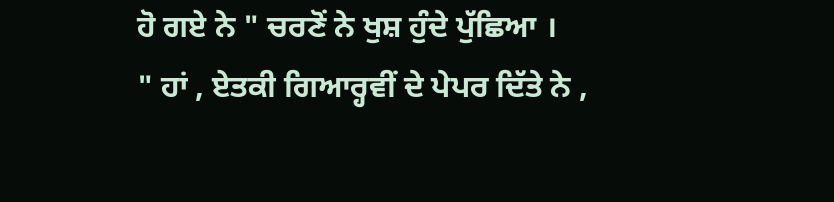ਹੋ ਗਏ ਨੇ " ਚਰਣੋਂ ਨੇ ਖੁਸ਼ ਹੁੰਦੇ ਪੁੱਛਿਆ ।
" ਹਾਂ , ਏਤਕੀ ਗਿਆਰ੍ਹਵੀਂ ਦੇ ਪੇਪਰ ਦਿੱਤੇ ਨੇ ,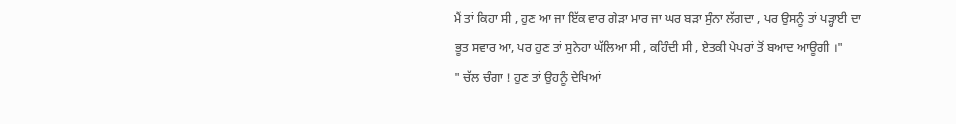ਮੈਂ ਤਾਂ ਕਿਹਾ ਸੀ , ਹੁਣ ਆ ਜਾ ਇੱਕ ਵਾਰ ਗੇੜਾ ਮਾਰ ਜਾ ਘਰ ਬੜਾ ਸੁੰਨਾ ਲੱਗਦਾ , ਪਰ ਉਸਨੂੰ ਤਾਂ ਪੜ੍ਹਾਈ ਦਾ ਭੂਤ ਸਵਾਰ ਆ, ਪਰ ਹੁਣ ਤਾਂ ਸੁਨੇਹਾ ਘੱਲਿਆ ਸੀ , ਕਹਿੰਦੀ ਸੀ , ਏਤਕੀ ਪੇਪਰਾਂ ਤੋਂ ਬਆਦ ਆਊਗੀ ।"
" ਚੱਲ ਚੰਗਾ ! ਹੁਣ ਤਾਂ ਉਹਨੂੰ ਦੇਖਿਆਂ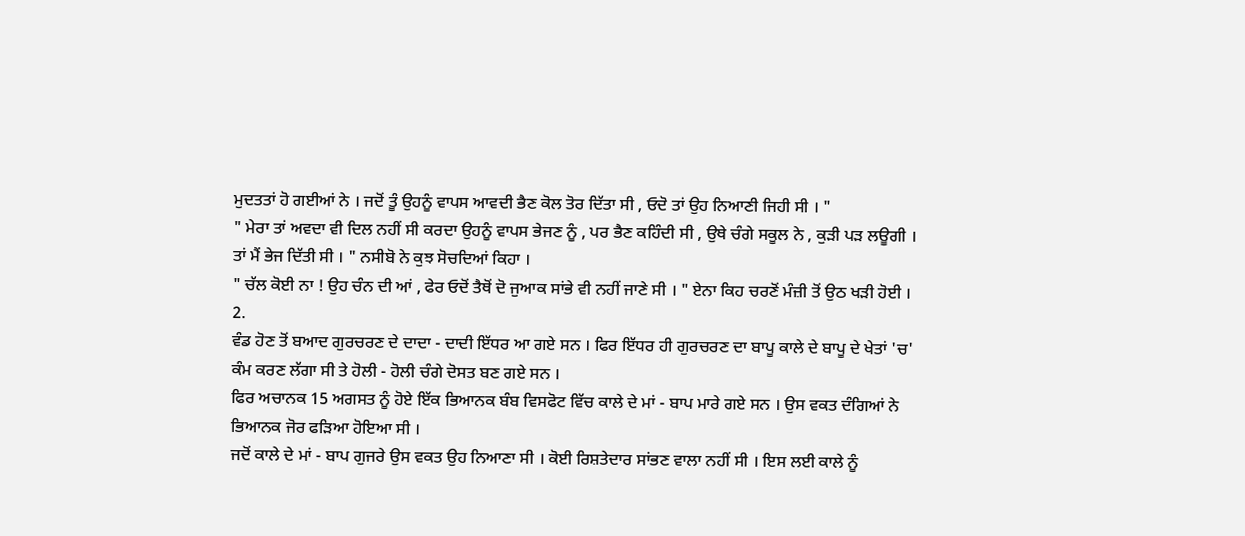ਮੁਦਤਤਾਂ ਹੋ ਗਈਆਂ ਨੇ । ਜਦੋਂ ਤੂੰ ਉਹਨੂੰ ਵਾਪਸ ਆਵਦੀ ਭੈਣ ਕੋਲ ਤੋਰ ਦਿੱਤਾ ਸੀ , ਓਦੋ ਤਾਂ ਉਹ ਨਿਆਣੀ ਜਿਹੀ ਸੀ । "
" ਮੇਰਾ ਤਾਂ ਅਵਦਾ ਵੀ ਦਿਲ ਨਹੀਂ ਸੀ ਕਰਦਾ ਉਹਨੂੰ ਵਾਪਸ ਭੇਜਣ ਨੂੰ , ਪਰ ਭੈਣ ਕਹਿੰਦੀ ਸੀ , ਉਥੇ ਚੰਗੇ ਸਕੂਲ ਨੇ , ਕੁੜੀ ਪੜ ਲਊਗੀ । ਤਾਂ ਮੈਂ ਭੇਜ ਦਿੱਤੀ ਸੀ । " ਨਸੀਬੋ ਨੇ ਕੁਝ ਸੋਚਦਿਆਂ ਕਿਹਾ ।
" ਚੱਲ ਕੋਈ ਨਾ ! ਉਹ ਚੰਨ ਦੀ ਆਂ , ਫੇਰ ਓਦੋਂ ਤੈਥੋਂ ਦੋ ਜੁਆਕ ਸਾਂਭੇ ਵੀ ਨਹੀਂ ਜਾਣੇ ਸੀ । " ਏਨਾ ਕਿਹ ਚਰਣੋਂ ਮੰਜ਼ੀ ਤੋਂ ਉਠ ਖੜੀ ਹੋਈ ।
2.
ਵੰਡ ਹੋਣ ਤੋਂ ਬਆਦ ਗੁਰਚਰਣ ਦੇ ਦਾਦਾ - ਦਾਦੀ ਇੱਧਰ ਆ ਗਏ ਸਨ । ਫਿਰ ਇੱਧਰ ਹੀ ਗੁਰਚਰਣ ਦਾ ਬਾਪੂ ਕਾਲੇ ਦੇ ਬਾਪੂ ਦੇ ਖੇਤਾਂ 'ਚ' ਕੰਮ ਕਰਣ ਲੱਗਾ ਸੀ ਤੇ ਹੋਲੀ - ਹੋਲੀ ਚੰਗੇ ਦੋਸਤ ਬਣ ਗਏ ਸਨ ।
ਫਿਰ ਅਚਾਨਕ 15 ਅਗਸਤ ਨੂੰ ਹੋਏ ਇੱਕ ਭਿਆਨਕ ਬੰਬ ਵਿਸਫੋਟ ਵਿੱਚ ਕਾਲੇ ਦੇ ਮਾਂ - ਬਾਪ ਮਾਰੇ ਗਏ ਸਨ । ਉਸ ਵਕਤ ਦੰਗਿਆਂ ਨੇ ਭਿਆਨਕ ਜੋਰ ਫੜਿਆ ਹੋਇਆ ਸੀ ।
ਜਦੋਂ ਕਾਲੇ ਦੇ ਮਾਂ - ਬਾਪ ਗੁਜਰੇ ਉਸ ਵਕਤ ਉਹ ਨਿਆਣਾ ਸੀ । ਕੋਈ ਰਿਸ਼ਤੇਦਾਰ ਸਾਂਭਣ ਵਾਲਾ ਨਹੀਂ ਸੀ । ਇਸ ਲਈ ਕਾਲੇ ਨੂੰ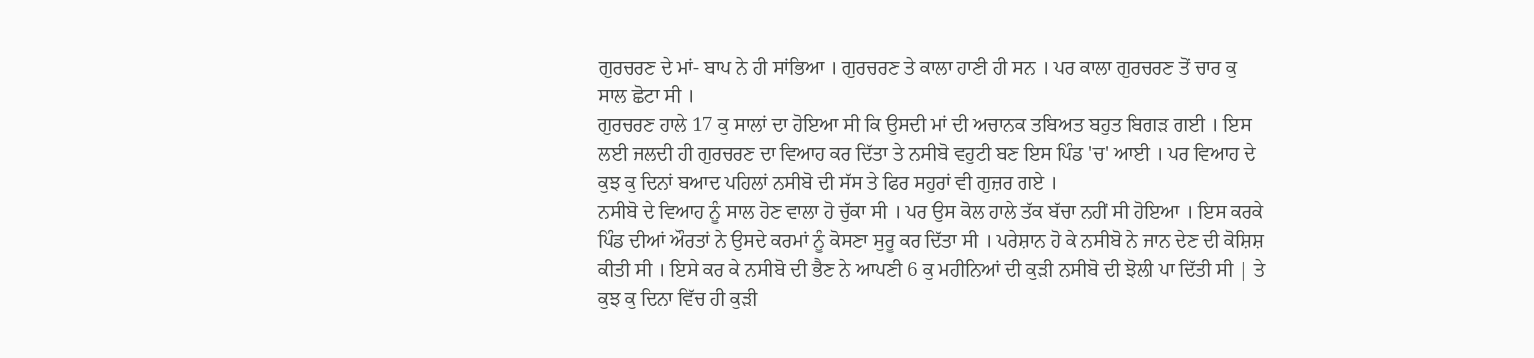ਗੁਰਚਰਣ ਦੇ ਮਾਂ- ਬਾਪ ਨੇ ਹੀ ਸਾਂਭਿਆ । ਗੁਰਚਰਣ ਤੇ ਕਾਲਾ ਹਾਣੀ ਹੀ ਸਨ । ਪਰ ਕਾਲਾ ਗੁਰਚਰਣ ਤੋਂ ਚਾਰ ਕੁ ਸਾਲ ਛੋਟਾ ਸੀ ।
ਗੁਰਚਰਣ ਹਾਲੇ 17 ਕੁ ਸਾਲਾਂ ਦਾ ਹੋਇਆ ਸੀ ਕਿ ਉਸਦੀ ਮਾਂ ਦੀ ਅਚਾਨਕ ਤਬਿਅਤ ਬਹੁਤ ਬਿਗੜ ਗਈ । ਇਸ ਲਈ ਜਲਦੀ ਹੀ ਗੁਰਚਰਣ ਦਾ ਵਿਆਹ ਕਰ ਦਿੱਤਾ ਤੇ ਨਸੀਬੋ ਵਹੁਟੀ ਬਣ ਇਸ ਪਿੰਡ 'ਚ' ਆਈ । ਪਰ ਵਿਆਹ ਦੇ ਕੁਝ ਕੁ ਦਿਨਾਂ ਬਆਦ ਪਹਿਲਾਂ ਨਸੀਬੋ ਦੀ ਸੱਸ ਤੇ ਫਿਰ ਸਹੁਰਾਂ ਵੀ ਗੁਜ਼ਰ ਗਏ ।
ਨਸੀਬੋ ਦੇ ਵਿਆਹ ਨੂੰ ਸਾਲ ਹੋਣ ਵਾਲਾ ਹੋ ਚੁੱਕਾ ਸੀ । ਪਰ ਉਸ ਕੋਲ ਹਾਲੇ ਤੱਕ ਬੱਚਾ ਨਹੀਂ ਸੀ ਹੋਇਆ । ਇਸ ਕਰਕੇ ਪਿੰਡ ਦੀਆਂ ਔਰਤਾਂ ਨੇ ਉਸਦੇ ਕਰਮਾਂ ਨੂੰ ਕੋਸਣਾ ਸੁਰੂ ਕਰ ਦਿੱਤਾ ਸੀ । ਪਰੇਸ਼ਾਨ ਹੋ ਕੇ ਨਸੀਬੋ ਨੇ ਜਾਨ ਦੇਣ ਦੀ ਕੋਸ਼ਿਸ਼ ਕੀਤੀ ਸੀ । ਇਸੇ ਕਰ ਕੇ ਨਸੀਬੋ ਦੀ ਭੈਣ ਨੇ ਆਪਣੀ 6 ਕੁ ਮਹੀਨਿਆਂ ਦੀ ਕੁੜੀ ਨਸੀਬੋ ਦੀ ਝੋਲੀ ਪਾ ਦਿੱਤੀ ਸੀ | ਤੇ ਕੁਝ ਕੁ ਦਿਨਾ ਵਿੱਚ ਹੀ ਕੁੜੀ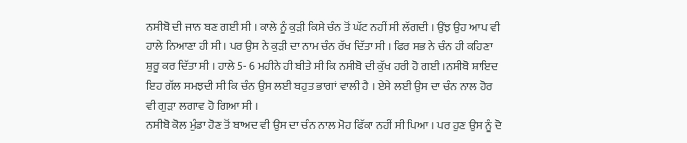ਨਸੀਬੋ ਦੀ ਜਾਨ ਬਣ ਗਈ ਸੀ । ਕਾਲੇ ਨੂੰ ਕੁੜੀ ਕਿਸੇ ਚੰਨ ਤੋਂ ਘੱਟ ਨਹੀਂ ਸੀ ਲੱਗਦੀ । ਉਂਝ ਉਹ ਆਪ ਵੀ ਹਾਲੇ ਨਿਆਣਾ ਹੀ ਸੀ । ਪਰ ਉਸ ਨੇ ਕੁੜੀ ਦਾ ਨਾਮ ਚੰਨ ਰੱਖ ਦਿੱਤਾ ਸੀ । ਫਿਰ ਸਭ ਨੇ ਚੰਨ ਹੀ ਕਹਿਣਾ ਸ਼ੁਰੂ ਕਰ ਦਿੱਤਾ ਸੀ । ਹਾਲੇ 5- 6 ਮਹੀਨੇ ਹੀ ਬੀਤੇ ਸੀ ਕਿ ਨਸੀਬੋ ਦੀ ਕੁੱਖ ਹਰੀ ਹੋ ਗਈ ।ਨਸੀਬੋ ਸ਼ਾਇਦ ਇਹ ਗੱਲ ਸਮਝਦੀ ਸੀ ਕਿ ਚੰਨ ਉਸ ਲਈ ਬਹੁਤ ਭਾਗਾਂ ਵਾਲੀ ਹੈ । ਏਸੇ ਲਈ ਉਸ ਦਾ ਚੰਨ ਨਾਲ ਹੋਰ ਵੀ ਗੁੜਾ ਲਗਾਵ ਹੋ ਗਿਆ ਸੀ ।
ਨਸੀਬੋ ਕੋਲ ਮੁੰਡਾ ਹੋਣ ਤੋਂ ਬਾਅਦ ਵੀ ਉਸ ਦਾ ਚੰਨ ਨਾਲ ਮੋਹ ਫਿੱਕਾ ਨਹੀਂ ਸੀ ਪਿਆ । ਪਰ ਹੁਣ ਉਸ ਨੂੰ ਦੋ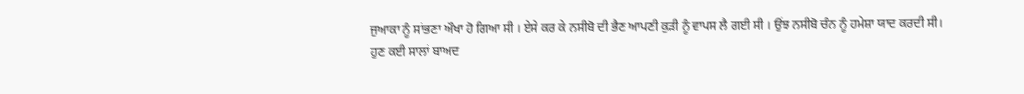ਜੁਆਕਾ ਨੂੰ ਸਾਂਭਣਾ ਔਖਾ ਹੋ ਗਿਆ ਸੀ । ਏਸੇ ਕਰ ਕੇ ਨਸੀਬੋ ਦੀ ਭੈਣ ਆਪਣੀ ਕੁੜੀ ਨੂੰ ਵਾਪਸ ਲੈ ਗਈ ਸੀ । ਉਂਝ ਨਸੀਬੋ ਚੰਨ ਨੂੰ ਹਮੇਸ਼ਾ ਯਾਦ ਕਰਦੀ ਸੀ।
ਹੁਣ ਕਈ ਸਾਲਾਂ ਬਾਅਦ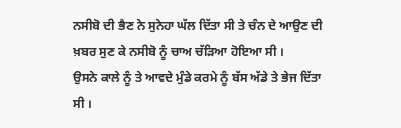ਨਸੀਬੋ ਦੀ ਭੈਣ ਨੇ ਸੁਨੇਹਾ ਘੱਲ ਦਿੱਤਾ ਸੀ ਤੇ ਚੰਨ ਦੇ ਆਉਣ ਦੀ ਖ਼ਬਰ ਸੁਣ ਕੇ ਨਸੀਬੋ ਨੂੰ ਚਾਅ ਚੱੜਿਆ ਹੋਇਆ ਸੀ ।
ਉਸਨੇ ਕਾਲੇ ਨੂੰ ਤੇ ਆਵਦੇ ਮੁੰਡੇ ਕਰਮੇ ਨੂੰ ਬੱਸ ਅੱਡੇ ਤੇ ਭੇਜ ਦਿੱਤਾ ਸੀ ।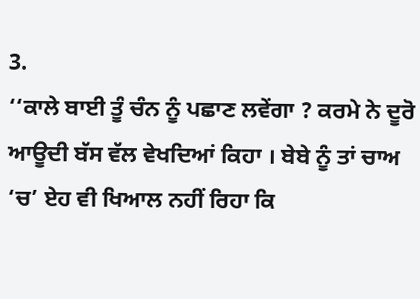3.
‘‘ਕਾਲੇ ਬਾਈ ਤੂੰ ਚੰਨ ਨੂੰ ਪਛਾਣ ਲਵੇਂਗਾ ? ਕਰਮੇ ਨੇ ਦੂਰੋ ਆਊਦੀ ਬੱਸ ਵੱਲ ਵੇਖਦਿਆਂ ਕਿਹਾ । ਬੇਬੇ ਨੂੰ ਤਾਂ ਚਾਅ ‘ਚ’ ਏਹ ਵੀ ਖਿਆਲ ਨਹੀਂ ਰਿਹਾ ਕਿ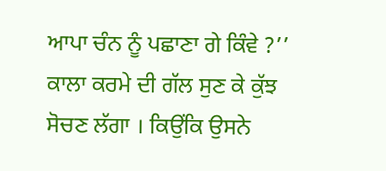ਆਪਾ ਚੰਨ ਨੂੰ ਪਛਾਣਾ ਗੇ ਕਿੰਵੇ ?’’
ਕਾਲਾ ਕਰਮੇ ਦੀ ਗੱਲ ਸੁਣ ਕੇ ਕੁੱਝ ਸੋਚਣ ਲੱਗਾ । ਕਿਉਂਕਿ ਉਸਨੇ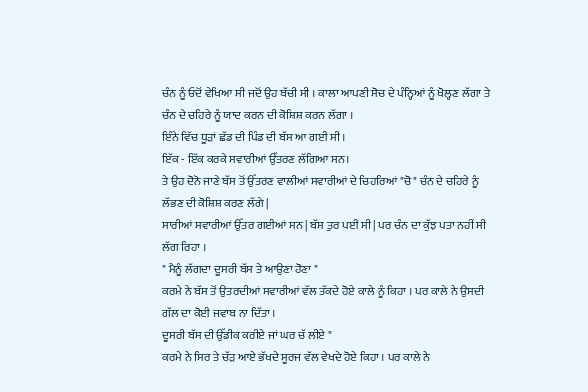ਚੰਨ ਨੂੰ ਓਦੋਂ ਵੇਖਿਆ ਸੀ ਜਦੋਂ ਉਹ ਬੱਚੀ ਸੀ । ਕਾਲਾ ਆਪਣੀ ਸੋਚ ਦੇ ਪੰਨ੍ਹਿਆਂ ਨੂੰ ਖੋਲ੍ਹਣ ਲੱਗਾ ਤੇ ਚੰਨ ਦੇ ਚਹਿਰੇ ਨੂੰ ਯਾਦ ਕਰਨ ਦੀ ਕੋਸ਼ਿਸ਼ ਕਰਨ ਲੱਗਾ ।
ਇੰਨੇ ਵਿੱਚ ਧੂੜਾਂ ਛੱਡ ਦੀ ਪਿੰਡ ਦੀ ਬੱਸ ਆ ਗਈ ਸੀ ।
ਇੱਕ - ਇੱਕ ਕਰਕੇ ਸਵਾਰੀਆਂ ਉੱਤਰਣ ਲੱਗਿਆ ਸਨ।
ਤੇ ਉਹ ਦੋਨੋ ਜਾਣੇ ਬੱਸ ਤੋਂ ਉੱਤਰਣ ਵਾਲੀਆਂ ਸਵਾਰੀਆਂ ਦੇ ਚਿਹਰਿਆਂ "ਚੋ" ਚੰਨ ਦੇ ਚਹਿਰੇ ਨੂੰ ਲੱਭਣ ਦੀ ਕੋਸ਼ਿਸ਼ ਕਰਣ ਲੱਗੇ |
ਸਾਰੀਆਂ ਸਵਾਰੀਆਂ ਉੱਤਰ ਗਈਆਂ ਸਨ | ਬੱਸ ਤੁਰ ਪਈ ਸੀ | ਪਰ ਚੰਨ ਦਾ ਕੁੱਝ ਪਤਾ ਨਹੀਂ ਸੀ ਲੱਗ ਰਿਹਾ ।
" ਮੈਨੂੰ ਲੱਗਦਾ ਦੂਸਰੀ ਬੱਸ ਤੇ ਆਉਣਾ ਹੋਣਾ "
ਕਰਮੇ ਨੇ ਬੱਸ ਤੋਂ ਉਤਰਦੀਆਂ ਸਵਾਰੀਆਂ ਵੱਲ ਤੱਕਦੇ ਹੋਏ ਕਾਲੇ ਨੂੰ ਕਿਹਾ । ਪਰ ਕਾਲੇ ਨੇ ਉਸਦੀ ਗੱਲ ਦਾ ਕੋਈ ਜਵਾਬ ਨਾ ਦਿੱਤਾ ।
ਦੂਸਰੀ ਬੱਸ ਦੀ ਉੱਡੀਕ ਕਰੀਏ ਜਾਂ ਘਰ ਚੱ ਲੀਏ "
ਕਰਮੇ ਨੇ ਸਿਰ ਤੇ ਚੱੜ ਆਏ ਭੱਖਦੇ ਸੂਰਜ ਵੱਲ ਵੇਖਦੇ ਹੋਏ ਕਿਹਾ । ਪਰ ਕਾਲੇ ਨੇ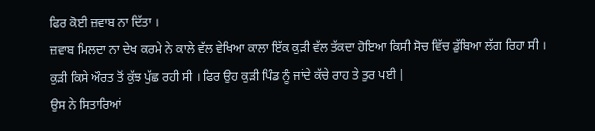ਫਿਰ ਕੋਈ ਜ਼ਵਾਬ ਨਾ ਦਿੱਤਾ ।
ਜ਼ਵਾਬ ਮਿਲਦਾ ਨਾ ਦੇਖ ਕਰਮੇ ਨੇ ਕਾਲੇ ਵੱਲ ਵੇਖਿਆ ਕਾਲਾ ਇੱਕ ਕੁੜੀ ਵੱਲ ਤੱਕਦਾ ਹੋਇਆ ਕਿਸੀ ਸੋਚ ਵਿੱਚ ਡੁੱਬਿਆ ਲੱਗ ਰਿਹਾ ਸੀ ।
ਕੁੜੀ ਕਿਸੇ ਔਰਤ ਤੋਂ ਕੁੱਝ ਪੁੱਛ ਰਹੀ ਸੀ । ਫਿਰ ਉਹ ਕੁੜੀ ਪਿੰਡ ਨੂੰ ਜਾਂਦੇ ਕੱਚੇ ਰਾਹ ਤੇ ਤੁਰ ਪਈ |
ਉਸ ਨੇ ਸਿਤਾਰਿਆਂ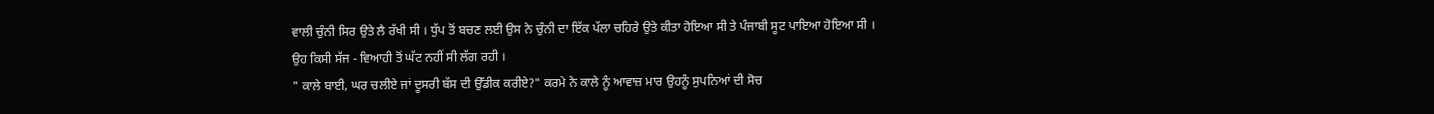ਵਾਲੀ ਚੁੰਨੀ ਸਿਰ ਉਤੇ ਲੈ ਰੱਖੀ ਸੀ । ਧੁੱਪ ਤੋਂ ਬਚਣ ਲਈ ਉਸ ਨੇ ਚੁੰਨੀ ਦਾ ਇੱਕ ਪੱਲਾ ਚਹਿਰੇ ਉਤੇ ਕੀਤਾ ਹੋਇਆ ਸੀ ਤੇ ਪੰਜਾਬੀ ਸੂਟ ਪਾਇਆ ਹੋਇਆ ਸੀ ।
ਉਹ ਕਿਸੀ ਸੱਜ - ਵਿਆਹੀ ਤੋਂ ਘੱਟ ਨਹੀਂ ਸੀ ਲੱਗ ਰਹੀ ।
" ਕਾਲੇ ਬਾਈ, ਘਰ ਚਲੀਏ ਜਾਂ ਦੂਸਰੀ ਬੱਸ ਦੀ ਉੱਡੀਕ ਕਰੀਏ?" ਕਰਮੇ ਨੇ ਕਾਲੇ ਨੂੰ ਆਵਾਜ਼ ਮਾਰ ਉਹਨੂੰ ਸੁਪਨਿਆਂ ਦੀ ਸੋਚ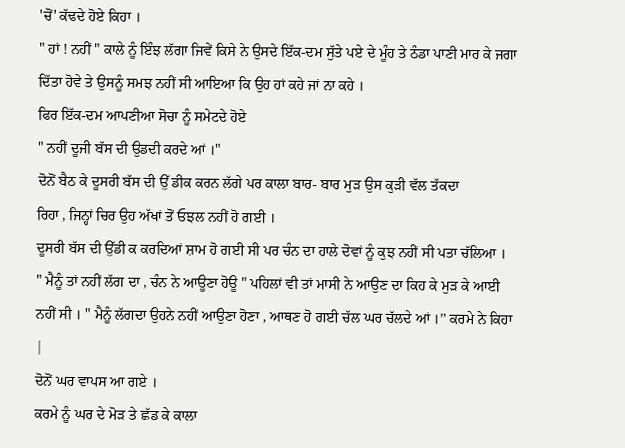'ਚੋਂ' ਕੱਢਦੇ ਹੋਏ ਕਿਹਾ ।
" ਹਾਂ ! ਨਹੀਂ " ਕਾਲੇ ਨੂੰ ਇੰਝ ਲੱਗਾ ਜਿਵੇਂ ਕਿਸੇ ਨੇ ਉਸਦੇ ਇੱਕ-ਦਮ ਸੁੱਤੇ ਪਏ ਦੇ ਮੂੰਹ ਤੇ ਠੰਡਾ ਪਾਣੀ ਮਾਰ ਕੇ ਜਗਾ ਦਿੱਤਾ ਹੋਵੇ ਤੇ ਉਸਨੂੰ ਸਮਝ ਨਹੀਂ ਸੀ ਆਇਆ ਕਿ ਉਹ ਹਾਂ ਕਹੇ ਜਾਂ ਨਾ ਕਹੇ ।
ਫਿਰ ਇੱਕ-ਦਮ ਆਪਣੀਆ ਸੋਚਾ ਨੂੰ ਸਮੇਟਦੇ ਹੋਏ
" ਨਹੀਂ ਦੂਜੀ ਬੱਸ ਦੀ ਉਡਦੀ ਕਰਦੇ ਆਂ ।"
ਦੋਨੋਂ ਬੈਠ ਕੇ ਦੂਸਰੀ ਬੱਸ ਦੀ ਉੱ ਡੀਕ ਕਰਨ ਲੱਗੇ ਪਰ ਕਾਲਾ ਬਾਰ- ਬਾਰ ਮੁੜ ਉਸ ਕੁੜੀ ਵੱਲ ਤੱਕਦਾ
ਰਿਹਾ , ਜਿਨ੍ਹਾਂ ਚਿਰ ਉਹ ਅੱਖਾਂ ਤੋਂ ਓਝਲ ਨਹੀਂ ਹੋ ਗਈ ।
ਦੂਸਰੀ ਬੱਸ ਦੀ ਉੱਡੀ ਕ ਕਰਦਿਆਂ ਸ਼ਾਮ ਹੋ ਗਈ ਸੀ ਪਰ ਚੰਨ ਦਾ ਹਾਲੇ ਦੋਵਾਂ ਨੂੰ ਕੁਝ ਨਹੀਂ ਸੀ ਪਤਾ ਚੱਲਿਆ ।
" ਮੈਨੂੰ ਤਾਂ ਨਹੀਂ ਲੱਗ ਦਾ , ਚੰਨ ਨੇ ਆਊਣਾ ਹੋਊ " ਪਹਿਲਾਂ ਵੀ ਤਾਂ ਮਾਸੀ ਨੇ ਆਉਣ ਦਾ ਕਿਹ ਕੇ ਮੁੜ ਕੇ ਆਈ ਨਹੀਂ ਸੀ । " ਮੈਨੂੰ ਲੱਗਦਾ ਉਹਨੇ ਨਹੀਂ ਆਉਣਾ ਹੋਣਾ , ਆਥਣ ਹੋ ਗਈ ਚੱਲ ਘਰ ਚੱਲਦੇ ਆਂ ।’’ ਕਰਮੇ ਨੇ ਕਿਹਾ |
ਦੋਨੋਂ ਘਰ ਵਾਪਸ ਆ ਗਏ ।
ਕਰਮੇ ਨੂੰ ਘਰ ਦੇ ਮੋੜ ਤੇ ਛੱਡ ਕੇ ਕਾਲਾ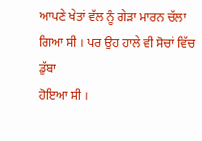ਆਪਣੇ ਖੇਤਾਂ ਵੱਲ ਨੂੰ ਗੇੜਾ ਮਾਰਨ ਚੱਲਾ ਗਿਆ ਸੀ । ਪਰ ਉਹ ਹਾਲੇ ਵੀ ਸੋਚਾਂ ਵਿੱਚ ਡੁੱਬਾ
ਹੋਇਆ ਸੀ ।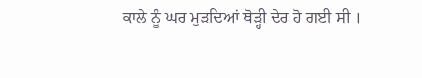ਕਾਲੇ ਨੂੰ ਘਰ ਮੁੜਦਿਆਂ ਥੋੜ੍ਹੀ ਦੇਰ ਹੋ ਗਈ ਸੀ ।